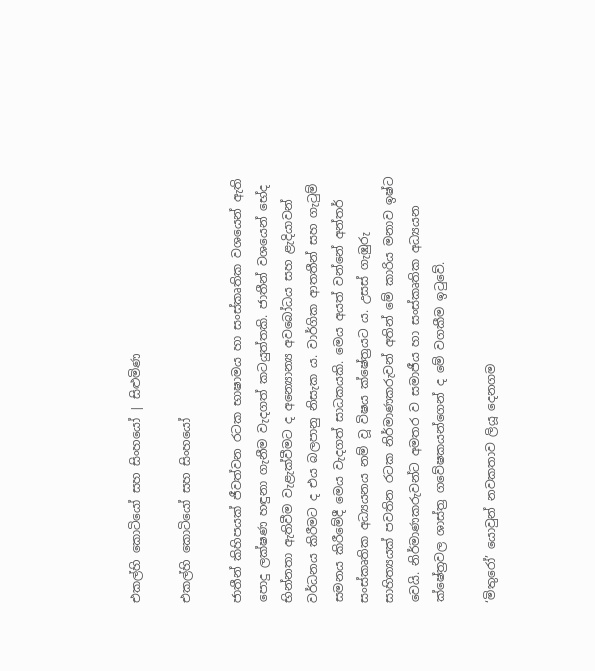එකල්හි කොටියෝ සහ සිංහයෝ | සිළුමිණ

එකල්හි කොටියෝ සහ සිංහයෝ

ජාතීන් කිහිපයක් ජීවත්වන රටක භාෂාමය හා සංස්කෘතික වශයෙන් ඇති පොදු ලක්ෂණ හඳුනා ගැනීම වැදගත් කටයුත්තකි. ජාතීන් වශයෙන් භේද භින්නතා ඇතිවීම වැළැක්වීමට ද අන්‍යොන්‍ය අවබෝධය සහ ළැදියාවන් වර්ධනය කිරීමට ද එය බලපානු නිසැක ය. වාර්ගික ආතතීන් සහ ගැටුම් සමනය කිරීමේදී මෙය වැදගත් සාධකයකි. මෙය අයත් වන්නේ අන්තර් සංස්කෘතික අධ්‍යයනය නම් ව‍ූ විෂය ක්ෂේත්‍රයට ය. උසස් ගැඹුරු සාහිත්‍යයක් පවතින රටක නිර්මාණකරුවන් අතින් මේ කාරිය මනාව ඉෂ්ට වෙයි. නිර්මාණකරුවන්ට අමතර ව සමාජීය හා සංස්කෘතික අධ්‍යයන ක්ෂේත්‍රවල ශාස්ත්‍ර ගවේෂකයන්ගෙන් ද මේ වගකීම ඉටුවේ.

‘මිතුරෝ’ යොවුන් නවකතාව ලිය‍ූ දෙනගම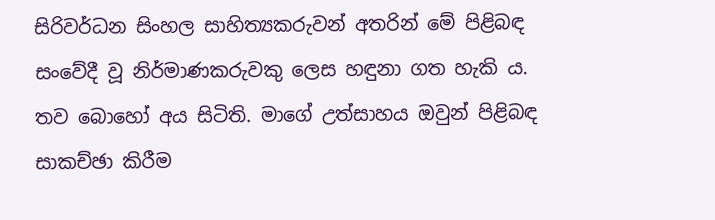සිරිවර්ධන සිංහල සාහිත්‍යකරුවන් අතරින් මේ පිළිබඳ සංවේදී වූ නිර්මාණකරුවකු ලෙස හඳුනා ගත හැකි ය. තව බොහෝ අය සිටිති. මාගේ උත්සාහය ඔවුන් පිළිබඳ සාකච්ඡා කිරීම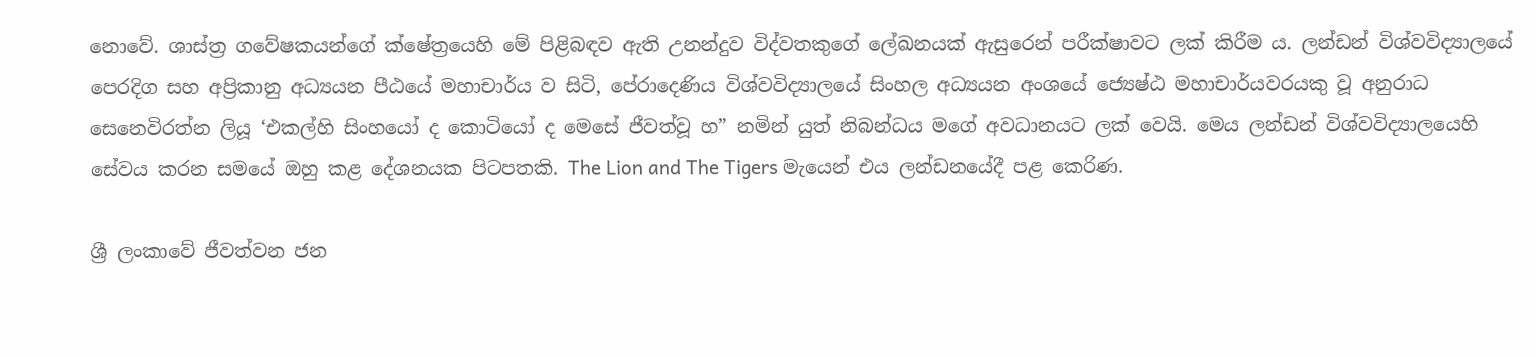නොවේ. ශාස්ත්‍ර ගවේෂකයන්ගේ ක්ෂේත්‍රයෙහි මේ පිළිබඳව ඇති උනන්දුව විද්වතකුගේ ලේඛනයක් ඇසුරෙන් පරීක්ෂාවට ලක් කිරීම ය. ලන්ඩන් විශ්වවිද්‍යාලයේ පෙරදිග සහ අප්‍රිකානු අධ්‍යයන පීඨයේ මහාචාර්ය ව සිටි, පේරාදෙණිය විශ්වවිද්‍යාලයේ සිංහල අධ්‍යයන අංශයේ ජ්‍යෙෂ්ඨ මහාචාර්යවරයකු වූ අනුරාධ සෙනෙවිරත්න ලියූ ‘එකල්හි සිංහයෝ ද කොටියෝ ද මෙසේ ජීවත්වූ හ” නමින් යුත් නිබන්ධය මගේ අවධානයට ‍ලක් වෙයි. මෙය ලන්ඩන් විශ්වවිද්‍යාලයෙහි සේවය කරන සමයේ ඔහු කළ දේශනයක පිටපතකි. The Lion and The Tigers මැයෙන් එය ලන්ඩනයේදී පළ කෙරිණ.

ශ්‍රී ලංකාවේ ජීවත්වන ජන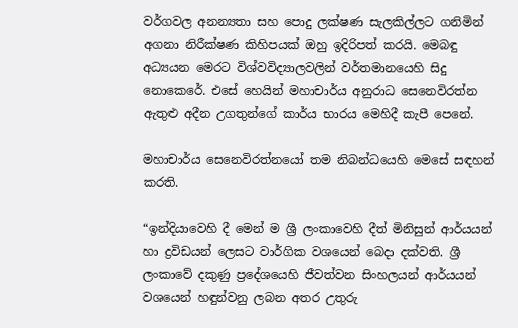වර්ගවල අනන්‍යතා සහ පොදු ලක්ෂණ සැලකිල්ලට ගනිමින් අගනා නිරීක්ෂණ කිහිපයක් ඔහු ඉදිරිපත් කරයි. මෙබඳු අධ්‍යයන මෙරට විශ්වවිද්‍යාලවලින් වර්තමානයෙහි සිදු නොකෙරේ. එසේ හෙයින් මහාචාර්ය අනුරාධ සෙනෙවිරත්න ඇතුළු අදීන උගතුන්ගේ කාර්ය භාරය මෙහිදී කැපී පෙනේ.

මහාචාර්ය සෙනෙවිරත්නයෝ තම නිබන්ධයෙහි මෙසේ සඳහන් කරති.

“ඉන්දියාවෙහි දී මෙන් ම ශ්‍රී ලංකාවෙහි දීත් මිනිසුන් ආර්යයන් හා ද්‍රවිඩයන් ලෙසට වාර්ගික වශයෙන් බෙදා දක්වති. ශ්‍රී ලංකාවේ දකුණු ප්‍රදේශයෙහි ජීවත්වන සිංහලයන් ආර්යයන් වශයෙන් හඳුන්වනු ලබන අතර උතුරු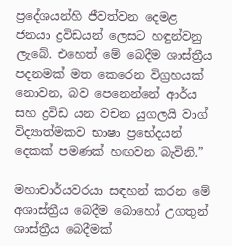ප්‍රදේශයන්හි ජීවත්වන දෙමළ ජනයා ද්‍රවිඩයන් ලෙසට හඳුන්වනු ලැබේ. එහෙත් මේ බෙදීම ශාස්ත්‍රීය පදනමක් මත කෙරෙන විග්‍රහයක් නොවන, බව පෙනෙන්නේ ආර්ය සහ ද්‍රවිඩ යන වචන යුගලයි වාග් විද්‍යාත්මකව භාෂා ප්‍රභේදයන් දෙකක් පමණක් හඟවන බැවිනි.”

මහාචාර්යවරයා සඳහන් කරන මේ අශාස්ත්‍රීය බෙදීම බොහෝ උගතුන් ශාස්ත්‍රීය බෙදීමක්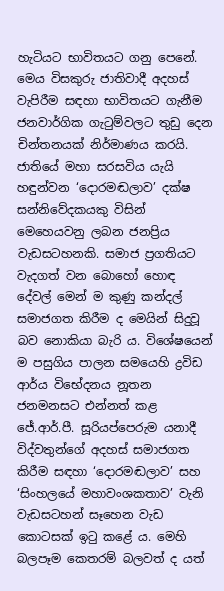හැටියට භාවිතයට ගනු පෙනේ. මෙය විසකුරු ජාතිවාදී අදහස් වැපිරීම සඳහා භාවිතයට ගැනීම ජනවාර්ගික ගැටුම්වලට තුඩු දෙන චින්තනයක් නිර්මාණය කරයි. ජාතියේ මහා සරසවිය යැයි හඳුන්වන ‘දොරමඬලාව’ දක්ෂ සන්නිවේදකයකු විසින් මෙහෙයවනු ලබන ජනප්‍රිය වැඩසටහනකි. සමාජ ප්‍රගතියට වැදගත් වන බොහෝ හොඳ දේවල් මෙන් ම කුණු කන්දල් සමාජගත කිරීම ද මෙයින් සිදුවූ බව නොකියා බැරි ය. විශේෂයෙන් ම පසුගිය පාලන සමයෙහි ද්‍රවිඩ ආර්ය විභේදනය නූතන ජනමනසට එන්නත් කළ ජේ.ආර්.පී. සූරියප්පෙරුම යනාදී විද්වතුන්ගේ අදහස් සමාජගත කිරීම සඳහා ‘දොරමඬලාව’ සහ ‘සිංහලයේ මහාවංශකතාව’ වැනි වැඩසටහන් සෑහෙන වැඩ කොටසක් ඉටු කළේ ය. මෙහි බලපෑම කෙතරම් බලවත් ද යත්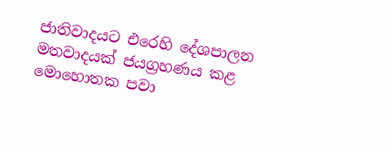ජාතිවාදයට එරෙහි දේශපාලන මතවාදයක් ජයග්‍රහණය කළ මොහොතක පවා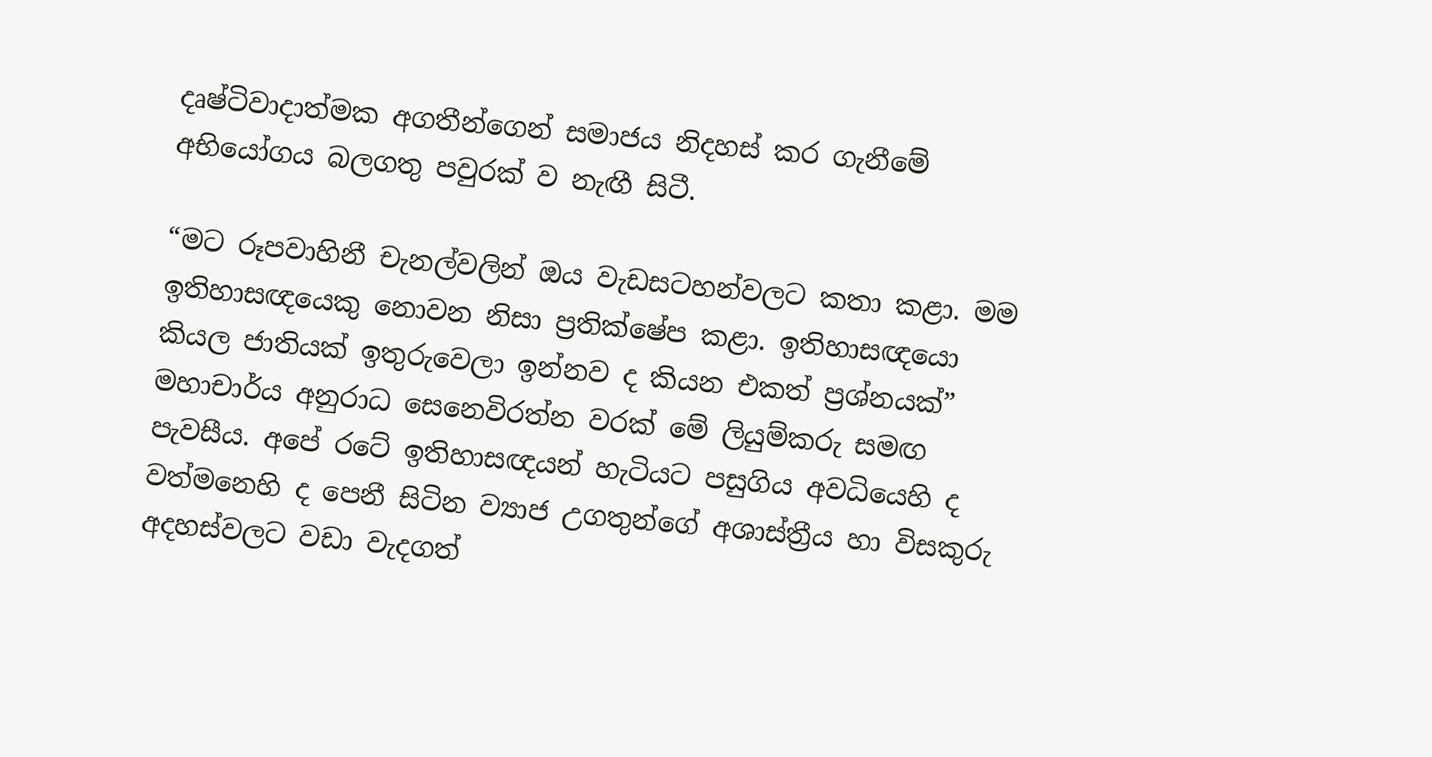දෘෂ්ටිවාදාත්මක අගතීන්ගෙන් සමාජය නිදහස් කර ගැනීමේ අභියෝගය බලගතු පවුරක් ව නැඟී සිටී.

“මට රූපවාහිනී චැනල්වලින් ඔය වැඩසටහන්වලට කතා කළා. මම ඉතිහාසඥයෙකු නොවන නිසා ප්‍රතික්ෂේප කළා. ඉතිහාසඥයො කියල ජාතියක් ඉතුරුවෙලා ඉන්නව ද කියන එකත් ප්‍රශ්නයක්” මහාචාර්ය අනුරාධ සෙනෙවිරත්න වරක් මේ ලියුම්කරු සමඟ පැවසීය. අපේ රටේ ඉතිහාසඥයන් හැටියට පසුගිය අවධියෙහි ද වත්මනෙහි ද පෙනී සිටින ව්‍යාජ උගතුන්ගේ අශාස්ත්‍රීය හා විසකුරු අදහස්වලට වඩා වැදගත්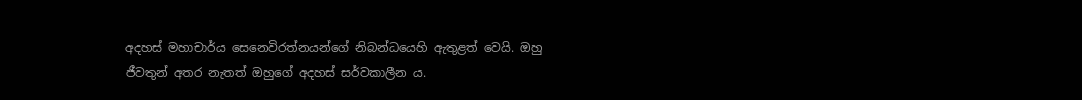අදහස් මහාචාර්ය සෙනෙවිරත්නයන්ගේ නිබන්ධයෙහි ඇතුළත් වෙයි. ඔහු ජීවතුන් අතර නැතත් ඔහුගේ අදහස් සර්වකාලීන ය.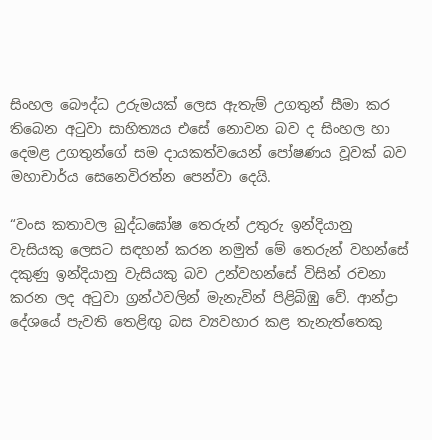සිංහල බෞද්ධ උරුමයක් ලෙස ඇතැම් උගතුන් සීමා කර තිබෙන අටුවා සාහිත්‍යය එසේ නොවන බව ද සිංහල හා දෙමළ උගතුන්ගේ සම දායකත්වයෙන් පෝෂණය වූවක් බව මහාචාර්ය සෙනෙවිරත්න පෙන්වා දෙයි.

“වංස කතාවල බුද්ධඝෝෂ තෙරුන් උතුරු ඉන්දියානු වැසියකු ලෙසට සඳහන් කරන නමුත් මේ තෙරුන් වහන්සේ දකුණු ඉන්දියානු වැසියකු බව උන්වහන්සේ විසින් රචනා කරන ලද අටුවා ග්‍රන්ථවලින් මැනැවින් පිළිබිඹු වේ. ආන්ද්‍රා දේශයේ පැවති තෙළිඟු බස ව්‍යවහාර කළ තැනැත්තෙකු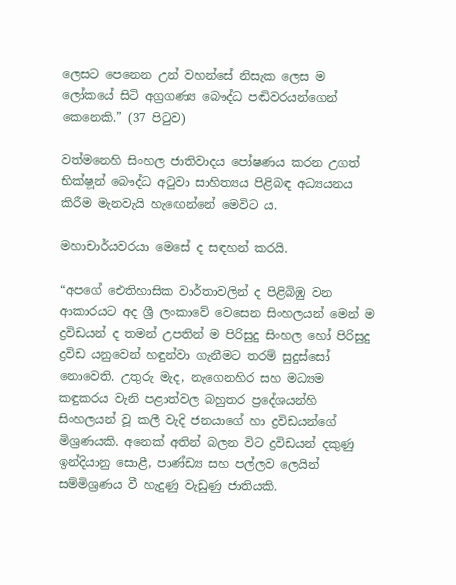ලෙසට පෙනෙන උන් වහන්සේ නිසැක ලෙස ම ලෝකයේ සිටි අග්‍රගණ්‍ය බෞද්ධ පඬිවරයන්ගෙන් කෙනෙකි.” (37 පිටුව)

වත්මනෙහි සිංහල ජාතිවාදය පෝෂණය කරන උගත් භික්ෂ‍ූන් බෞද්ධ අටුවා සාහිත්‍යය පිළිබඳ අධ්‍යයනය කිරීම මැනවැයි හැ‍ඟෙන්නේ මෙවිට ය.

මහාචාර්යවරයා මෙසේ ද සඳහන් කරයි.

“අපගේ ඓතිහාසික වාර්තාවලින් ද පිළිබිඹු වන ආකාරයට අද ශ්‍රී ලංකාවේ වෙසෙන සිංහලයන් මෙන් ම ද්‍රවිඩයන් ද තමන් උපතින් ම පිරිසුදු සිංහල හෝ පිරිසුදු ද්‍රවිඩ යනුවෙන් හඳුන්වා ගැනීමට තරම් සුදුස්සෝ නොවෙති. උතුරු මැද, නැගෙනහිර සහ මධ්‍යම කඳුකරය වැනි පළාත්වල බහුතර ප්‍රදේශ‍යන්හි සිංහලයන් වූ කලී වැදි ජනයාගේ හා ද්‍රවිඩයන්ගේ මිශ්‍රණයකි. අනෙක් අතින් බලන විට ද්‍රවිඩයන් දකුණු ඉන්දියානු සොළී, පාණ්ඩ්‍ය සහ පල්ලව ලෙයින් සම්මිශ්‍රණය වී හැදුණු වැඩුණු ජාතියකි.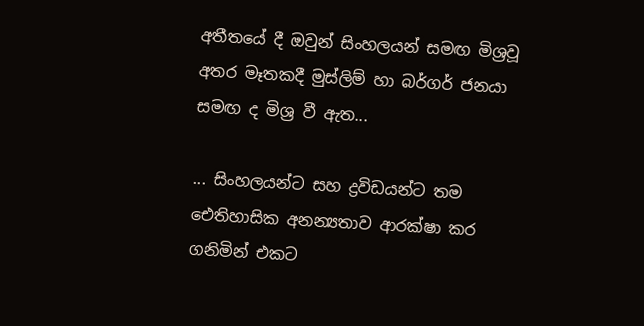අතීතයේ දී ඔවුන් සිංහලයන් සමඟ මිශ්‍රවූ අතර මෑතකදී මුස්ලිම් හා බර්ගර් ජනයා සමඟ ද මිශ්‍ර වී ඇත...

... සිංහලයන්ට සහ ද්‍රවිඩයන්ට තම ඓතිහාසික අනන්‍යතාව ආරක්ෂා කර ගනිමින් එකට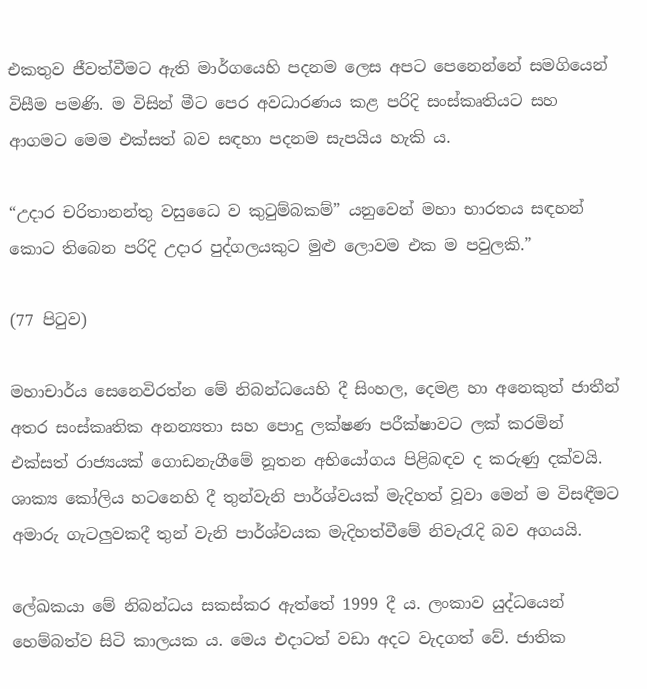එකතුව ජීවත්වීමට ඇති මාර්ගයෙහි පදනම ලෙස අපට පෙනෙන්නේ සමගියෙන් විසීම පමණි. ම විසින් මීට පෙර අවධාරණය කළ පරිදි සංස්කෘතියට සහ ආගමට මෙම එක්සත් බව සඳහා පදනම සැපයිය හැකි ය‍.

“උදාර චරිතානන්තු වසුධෛ ව කුටුම්බකම්” යනුවෙන් මහා භාරතය සඳහන් කොට තිබෙන පරිදි ‍උදාර පුද්ගලයකුට මුළු ලොවම එක ම පවුලකි.”

(77 පිටුව)

මහාචාර්ය සෙනෙවිරත්න මේ නිබන්ධයෙහි දී සිංහල, දෙමළ හා අනෙකුත් ජාතීන් අතර සංස්කෘතික අනන්‍යතා සහ පොදු ලක්ෂණ පරීක්ෂාවට ලක් කරමින් එක්සත් රාජ්‍යයක් ගොඩනැගීමේ නූතන අභියෝගය පිළිබඳව ද කරුණු දක්වයි. ශාක්‍ය කෝලිය හටනෙහි දී තුන්වැනි පාර්ශ්වයක් මැදිහත් ‍වූවා මෙන් ම විසඳීමට අමාරු ගැටලුවකදී තුන් වැනි පාර්ශ්වයක මැදිහත්වීමේ නිවැරැදි බව අගයයි.

ලේඛකයා මේ නිබන්ධය සකස්කර ඇත්තේ 1999 දී ය. ලංකාව ‍යුද්ධයෙන් හෙම්බත්ව සිටි කාලයක ය. මෙය එදාටත් වඩා අදට වැදගත් වේ. ජාතික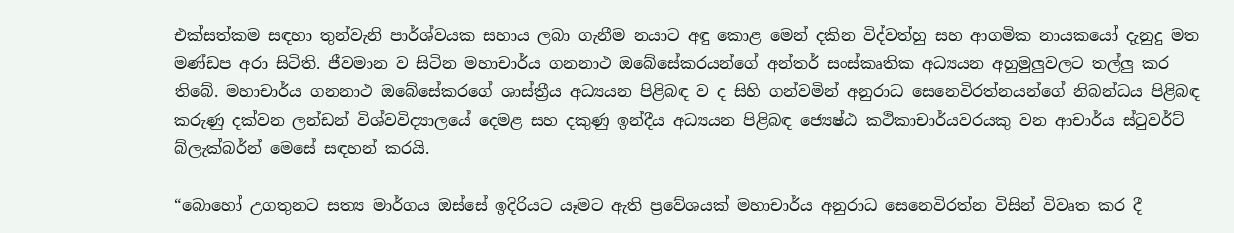එක්සත්කම සඳහා තුන්වැනි පාර්ශ්වයක සහාය ලබා ගැනීම නයාට අඳු කොළ මෙන් දකින විද්වත්හු සහ ආගමික නායකයෝ දැනුදු මත මණ්ඩප අරා සිටිති. ජීවමාන ව සිටින මහාචාර්ය ගනනාථ ඔබේසේකරයන්ගේ අන්තර් සංස්කෘතික අධ්‍යයන අහුමුලුවලට තල්ලු කර තිබේ. මහාචාර්ය ගනනාථ ඔබේසේකරගේ ශාස්ත්‍රීය අධ්‍යයන පිළිබඳ ව ද සිහි ගන්වමින් අනුරාධ සෙනෙවිරත්නයන්ගේ නිබන්ධය පිළිබඳ කරුණු දක්වන ලන්ඩන් විශ්වවිද්‍යාලයේ දෙමළ සහ දකුණු ඉන්දීය අධ්‍යයන පිළිබඳ ජ්‍යෙෂ්ඨ කථිකාචාර්යවරයකු වන ආචාර්ය ස්ටුවර්ට් බ්ලැක්බර්න් මෙසේ සඳහන් කරයි.

“බොහෝ උගතුනට සත්‍ය මාර්ගය ඔස්සේ ඉදිරියට යෑමට ඇති ප්‍රවේශයක් මහාචාර්ය අනුරාධ සෙනෙවිරත්න විසින් විව‍ෘත කර දී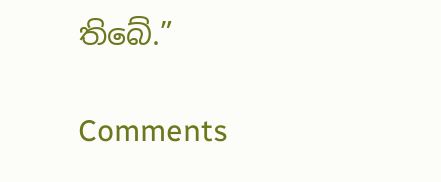තිබේ.”

Comments